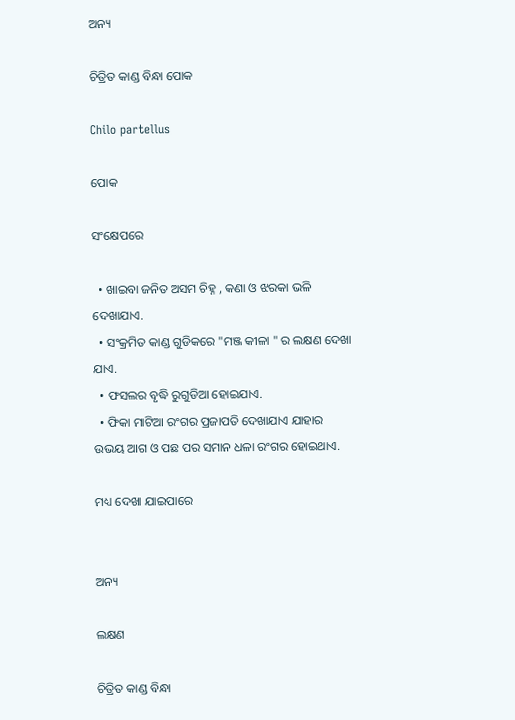ଅନ୍ୟ

ଚିତ୍ରିତ କାଣ୍ଡ ବିନ୍ଧା ପୋକ

Chilo partellus

ପୋକ

ସଂକ୍ଷେପରେ

  • ଖାଇବା ଜନିତ ଅସମ ଚିହ୍ନ , କଣା ଓ ଝରକା ଭଳି ଦେଖାଯାଏ.
  • ସଂକ୍ରମିତ କାଣ୍ଡ ଗୁଡିକରେ "ମଞ୍ଜ କୀଳା " ର ଲକ୍ଷଣ ଦେଖା ଯାଏ.
  • ଫସଲର ବୃଦ୍ଧି ରୁଗୁଡିଆ ହୋଇଯାଏ.
  • ଫିକା ମାଟିଆ ରଂଗର ପ୍ରଜାପତି ଦେଖାଯାଏ ଯାହାର ଉଭୟ ଆଗ ଓ ପଛ ପର ସମାନ ଧଳା ରଂଗର ହୋଇଥାଏ.

ମଧ୍ୟ ଦେଖା ଯାଇପାରେ


ଅନ୍ୟ

ଲକ୍ଷଣ

ଚିତ୍ରିତ କାଣ୍ଡ ବିନ୍ଧା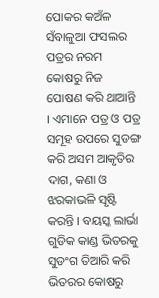ପୋକର କଅଁଳ ସଁବାଳୁଆ ଫସଲର ପତ୍ରର ନରମ କୋଷରୁ ନିଜ ପୋଷଣ କରି ଥାଆନ୍ତି । ଏମାନେ ପତ୍ର ଓ ପତ୍ର ସମୂହ ଉପରେ ସୁଡଙ୍ଗ କରି ଅସମ ଆକୃତିର ଦାଗ, କଣା ଓ ଝରକାଭଳି ସୃଷ୍ଟି କରନ୍ତି । ବୟସ୍କ ଲାର୍ଭା ଗୁଡିକ କାଣ୍ଡ ଭିତରକୁ ସୁଡଂଗ ତିଆରି କରି ଭିତରର କୋଷରୁ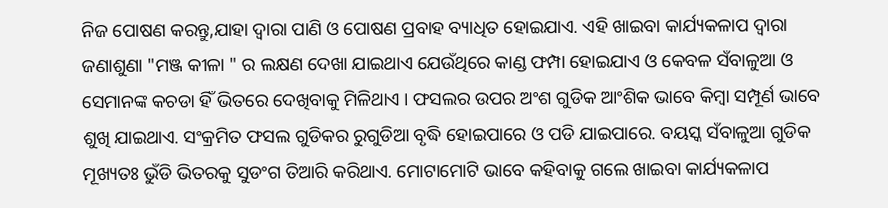ନିଜ ପୋଷଣ କରନ୍ତୁ,ଯାହା ଦ୍ୱାରା ପାଣି ଓ ପୋଷଣ ପ୍ରବାହ ବ୍ୟାଧିତ ହୋଇଯାଏ. ଏହି ଖାଇବା କାର୍ଯ୍ୟକଳାପ ଦ୍ୱାରା ଜଣାଶୁଣା "ମଞ୍ଜ କୀଳା " ର ଲକ୍ଷଣ ଦେଖା ଯାଇଥାଏ ଯେଉଁଥିରେ କାଣ୍ଡ ଫମ୍ପା ହୋଇଯାଏ ଓ କେବଳ ସଁବାଳୁଆ ଓ ସେମାନଙ୍କ କଚଡା ହିଁ ଭିତରେ ଦେଖିବାକୁ ମିଳିଥାଏ । ଫସଲର ଉପର ଅଂଶ ଗୁଡିକ ଆଂଶିକ ଭାବେ କିମ୍ବା ସମ୍ପୂର୍ଣ ଭାବେ ଶୁଖି ଯାଇଥାଏ. ସଂକ୍ରମିତ ଫସଲ ଗୁଡିକର ରୁଗୁଡିଆ ବୃଦ୍ଧି ହୋଇପାରେ ଓ ପଡି ଯାଇପାରେ. ବୟସ୍କ ସଁବାଳୁଆ ଗୁଡିକ ମୂଖ୍ୟତଃ ଭୁଁଡି ଭିତରକୁ ସୁଡଂଗ ତିଆରି କରିଥାଏ. ମୋଟାମୋଟି ଭାବେ କହିବାକୁ ଗଲେ ଖାଇବା କାର୍ଯ୍ୟକଳାପ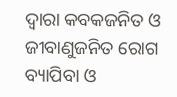ଦ୍ୱାରା କବକଜନିତ ଓ ଜୀବାଣୁଜନିତ ରୋଗ ବ୍ୟାପିବା ଓ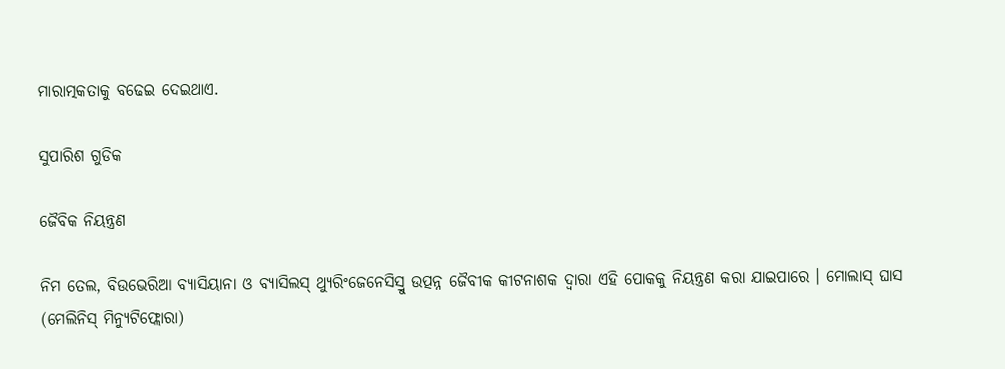ମାରାତ୍ମକତାକୁ ବଢେଇ ଦେଇଥାଏ.

ସୁପାରିଶ ଗୁଡିକ

ଜୈବିକ ନିୟନ୍ତ୍ରଣ

ନିମ ତେଲ, ବିଉଭେରିଆ ବ୍ୟାସିୟାନା ଓ ବ୍ୟାସିଲସ୍ ଥ୍ୟୁରିଂଜେନେସିସ୍ରୁ ଉତ୍ପନ୍ନ ଜୈବୀକ କୀଟନାଶକ ଦ୍ୱାରା ଏହି ପୋକକୁ ନିୟନ୍ତ୍ରଣ କରା ଯାଇପାରେ । ମୋଲାସ୍ ଘାସ (ମେଲିନିସ୍ ମିନ୍ୟୁଟିଫ୍ଲୋରା)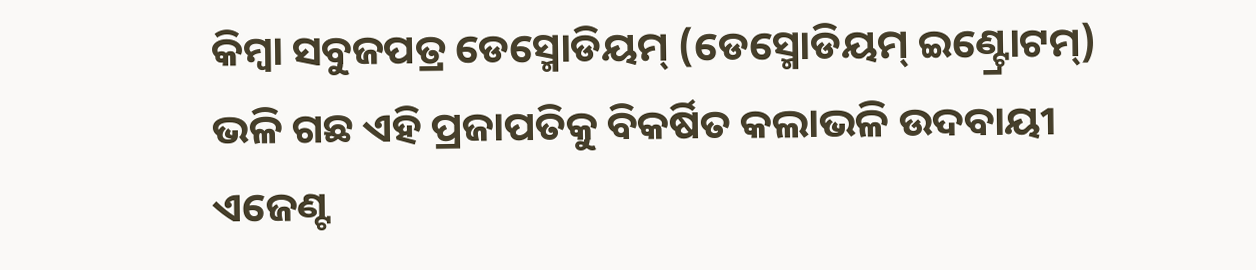କିମ୍ବା ସବୁଜପତ୍ର ଡେସ୍ମୋଡିୟମ୍ (ଡେସ୍ମୋଡିୟମ୍ ଇଣ୍ଟ୍ରୋଟମ୍) ଭଳି ଗଛ ଏହି ପ୍ରଜାପତିକୁ ବିକର୍ଷିତ କଲାଭଳି ଉଦବାୟୀ ଏଜେଣ୍ଟ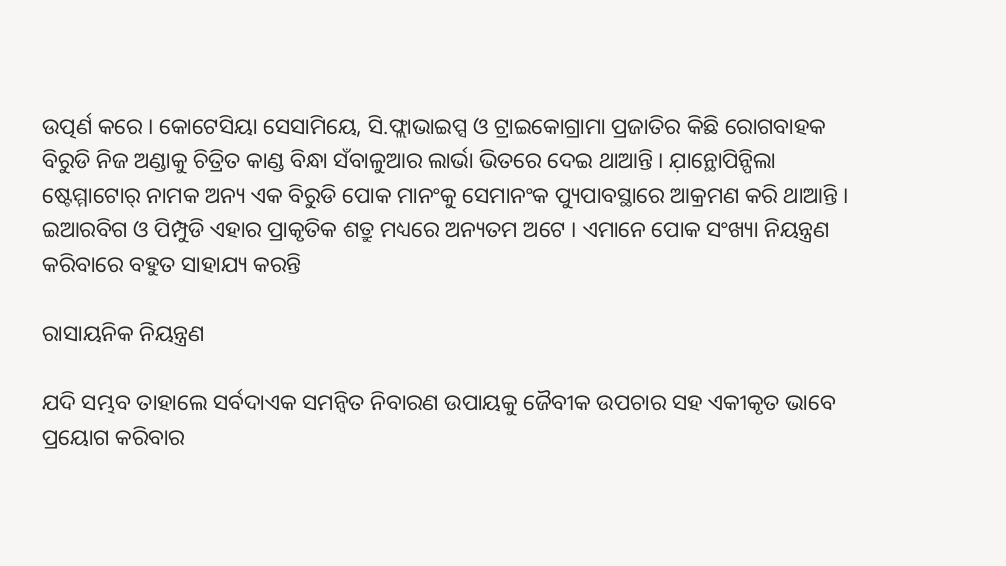ଉତ୍ପର୍ଣ କରେ । କୋଟେସିୟା ସେସାମିୟେ, ସି.ଫ୍ଲାଭାଇପ୍ସ ଓ ଟ୍ରାଇକୋଗ୍ରାମା ପ୍ରଜାତିର କିଛି ରୋଗବାହକ ବିରୁଡି ନିଜ ଅଣ୍ଡାକୁ ଚିତ୍ରିତ କାଣ୍ଡ ବିନ୍ଧା ସଁବାଳୁଆର ଲାର୍ଭା ଭିତରେ ଦେଇ ଥାଆନ୍ତି । ଯ଼ାନ୍ଥୋପିନ୍ପିଲା ଷ୍ଟେମ୍ମାଟୋର୍ ନାମକ ଅନ୍ୟ ଏକ ବିରୁଡି ପୋକ ମାନଂକୁ ସେମାନଂକ ପ୍ୟୁପାବସ୍ଥାରେ ଆକ୍ରମଣ କରି ଥାଆନ୍ତି । ଇଆରବିଗ ଓ ପିମ୍ପୁଡି ଏହାର ପ୍ରାକୃତିକ ଶତ୍ରୁ ମଧ୍ୟରେ ଅନ୍ୟତମ ଅଟେ । ଏମାନେ ପୋକ ସଂଖ୍ୟା ନିୟନ୍ତ୍ରଣ କରିବାରେ ବହୁତ ସାହାଯ୍ୟ କରନ୍ତି

ରାସାୟନିକ ନିୟନ୍ତ୍ରଣ

ଯଦି ସମ୍ଭବ ତାହାଲେ ସର୍ବଦାଏକ ସମନ୍ଵିତ ନିବାରଣ ଉପାୟକୁ ଜୈବୀକ ଉପଚାର ସହ ଏକୀକୃତ ଭାବେ ପ୍ରୟୋଗ କରିବାର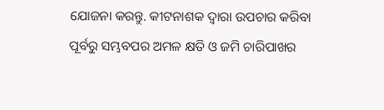ଯୋଜନା କରନ୍ତୁ. କୀଟନାଶକ ଦ୍ୱାରା ଉପଚାର କରିବା ପୂର୍ବରୁ ସମ୍ଭବପର ଅମଳ କ୍ଷତି ଓ ଜମି ଚାରିପାଖର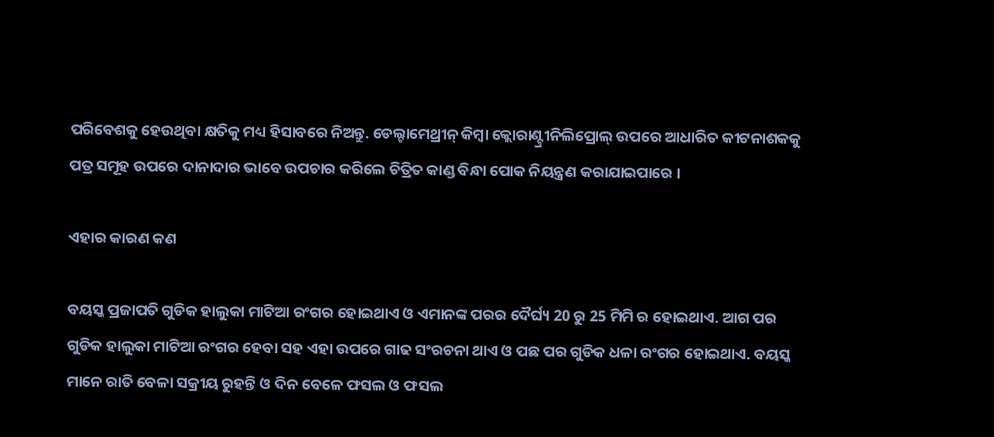ପରିବେଶକୁ ହେଉଥିବା କ୍ଷତିକୁ ମଧ୍ୟ ହିସାବରେ ନିଅନ୍ତୁ. ଡେଲ୍ଟାମେଥ୍ରୀନ୍ କିମ୍ବା କ୍ଲୋରାଣ୍ଟ୍ରୀନିଲିପ୍ରୋଲ୍ ଉପରେ ଆଧାରିତ କୀଟନାଶକକୁ ପତ୍ର ସମୂହ ଉପରେ ଦାନାଦାର ଭାବେ ଉପଚାର କରିଲେ ଚିତ୍ରିତ କାଣ୍ଡ ବିନ୍ଧା ପୋକ ନିୟନ୍ତ୍ରଣ କରାଯାଇପାରେ ।

ଏହାର କାରଣ କଣ

ବୟସ୍କ ପ୍ରଜାପତି ଗୁଡିକ ହାଲୁକା ମାଟିଆ ରଂଗର ହୋଇଥାଏ ଓ ଏମାନଙ୍କ ପରର ଦୈର୍ଘ୍ୟ 20 ରୁ 25 ମିମି ର ହୋଇଥାଏ. ଆଗ ପର ଗୁଡିକ ହାଲୁକା ମାଟିଆ ରଂଗର ହେବା ସହ ଏହା ଉପରେ ଗାଢ ସଂରଚନା ଥାଏ ଓ ପଛ ପର ଗୁଡିକ ଧଳା ରଂଗର ହୋଇଥାଏ. ବୟସ୍କ ମାନେ ରାତି ବେଳା ସକ୍ରୀୟ ରୁହନ୍ତି ଓ ଦିନ ବେଳେ ଫସଲ ଓ ଫସଲ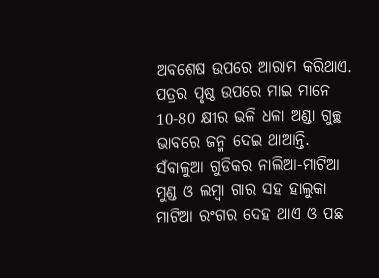ଅବଶେଷ ଉପରେ ଆରାମ କରିଥାଏ. ପତ୍ରର ପୃଷ୍ଠ ଉପରେ ମାଇ ମାନେ 10-80 କ୍ଷୀର ଭଳି ଧଳା ଅଣ୍ଡା ଗୁଚ୍ଛ ଭାବରେ ଜନ୍ମ ଦେଇ ଥାଆନ୍ତି. ସଁବାଳୁଆ ଗୁଡିକର ନାଲିଆ-ମାଟିଆ ମୁଣ୍ଡ ଓ ଲମ୍ବା ଗାର ସହ ହାଲୁକା ମାଟିଆ ରଂଗର ଦେହ ଥାଏ ଓ ପଛ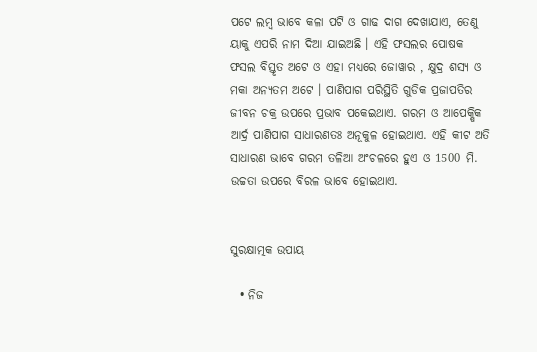ପଟେ ଲମ୍ବ ଭାବେ କଳା ପଟି ଓ ଗାଢ ଦାଗ ଦେଖାଯାଏ, ତେଣୁ ୟାକୁ ଏପରି ନାମ ଦିଆ ଯାଇଅଛି । ଏହି ଫସଲର ପୋଷକ ଫସଲ ବିସ୍ତୃତ ଅଟେ ଓ ଏହା ମଧ୍ୟରେ ଜୋୱାର , କ୍ଷୁଦ୍ର ଶସ୍ୟ ଓ ମକା ଅନ୍ୟତମ ଅଟେ । ପାଣିପାଗ ପରିସ୍ଥିତି ଗୁଡିକ ପ୍ରଜାପତିର ଜୀବନ ଚକ୍ର ଉପରେ ପ୍ରଭାବ ପକେଇଥାଏ. ଗରମ ଓ ଆପେକ୍ଷିକ ଆର୍ଦ୍ର ପାଣିପାଗ ସାଧାରଣତଃ ଅନୂକୁଳ ହୋଇଥାଏ. ଏହି କୀଟ ଅତି ସାଧାରଣ ଭାବେ ଗରମ ତଳିଆ ଅଂଚଳରେ ହୁଏ ଓ 1500 ମି. ଉଚ୍ଚତା ଉପରେ ବିରଳ ଭାବେ ହୋଇଥାଏ.


ସୁରକ୍ଷାତ୍ମକ ଉପାୟ

  • ନିଜ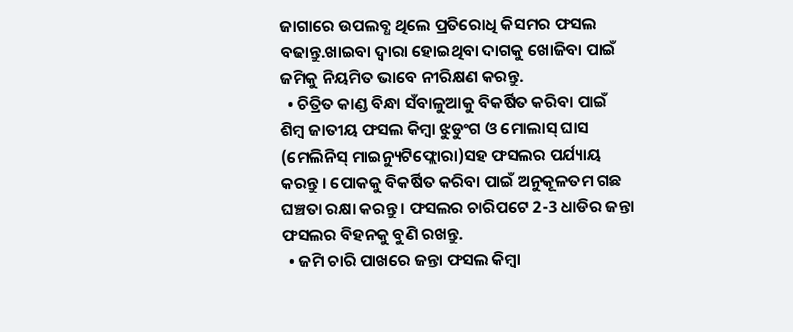ଜାଗାରେ ଉପଲବ୍ଧ ଥିଲେ ପ୍ରତିରୋଧି କିସମର ଫସଲ ବଢାନ୍ତୁ.ଖାଇବା ଦ୍ୱାରା ହୋଇଥିବା ଦାଗକୁ ଖୋଜିବା ପାଇଁ ଜମିକୁ ନିୟମିତ ଭାବେ ନୀରିକ୍ଷଣ କରନ୍ତୁ.
  • ଚିତ୍ରିତ କାଣ୍ଡ ବିନ୍ଧା ସଁବାଳୁଆକୁ ବିକର୍ଷିତ କରିବା ପାଇଁ ଶିମ୍ବ ଜାତୀୟ ଫସଲ କିମ୍ବା ଝୁଡୁଂଗ ଓ ମୋଲାସ୍ ଘାସ (ମେଲିନିସ୍ ମାଇନ୍ୟୁଟିଫ୍ଲୋରା)ସହ ଫସଲର ପର୍ଯ୍ୟାୟ କରନ୍ତୁ । ପୋକକୁ ବିକର୍ଷିତ କରିବା ପାଇଁ ଅନୁକୂଳତମ ଗଛ ଘଞ୍ଚତା ରକ୍ଷା କରନ୍ତୁ । ଫସଲର ଚାରିପଟେ 2-3 ଧାଡିର ଜନ୍ତା ଫସଲର ବିହନକୁ ବୁଣି ରଖନ୍ତୁ.
  • ଜମି ଚାରି ପାଖରେ ଜନ୍ତା ଫସଲ କିମ୍ବା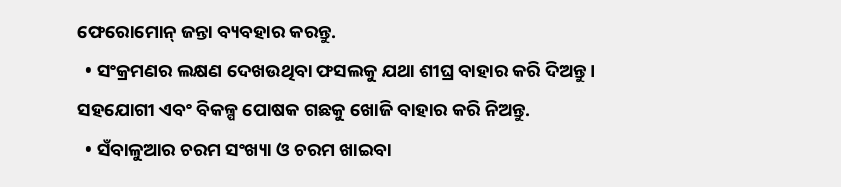ଫେରୋମୋନ୍ ଜନ୍ତା ବ୍ୟବହାର କରନ୍ତୁ.
  • ସଂକ୍ରମଣର ଲକ୍ଷଣ ଦେଖଉଥିବା ଫସଲକୁ ଯଥା ଶୀଘ୍ର ବାହାର କରି ଦିଅନ୍ତୁ । ସହଯୋଗୀ ଏବଂ ବିକଳ୍ପ ପୋଷକ ଗଛକୁ ଖୋଜି ବାହାର କରି ନିଅନ୍ତୁ.
  • ସଁବାଳୁଆର ଚରମ ସଂଖ୍ୟା ଓ ଚରମ ଖାଇବା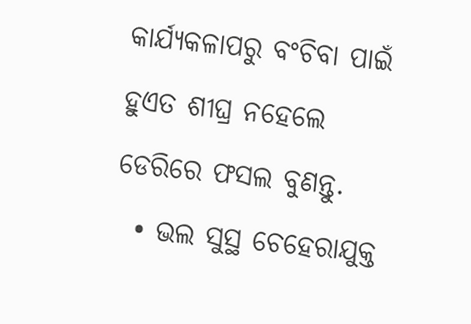କାର୍ଯ୍ୟକଳାପରୁ ବଂଚିବା ପାଇଁ ହୁଏତ ଶୀଘ୍ର ନହେଲେ ଡେରିରେ ଫସଲ ବୁଣନ୍ତୁ.
  • ଭଲ ସୁସ୍ଥ ଚେହେରାଯୁକ୍ତ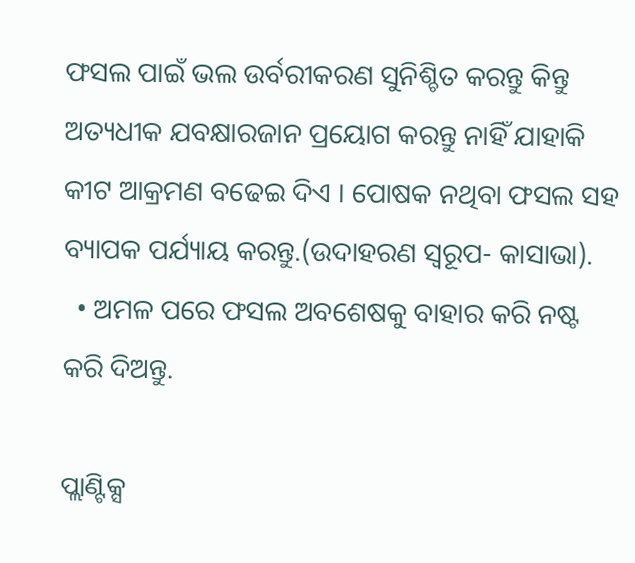ଫସଲ ପାଇଁ ଭଲ ଉର୍ବରୀକରଣ ସୁନିଶ୍ଚିତ କରନ୍ତୁ କିନ୍ତୁ ଅତ୍ୟଧୀକ ଯବକ୍ଷାରଜାନ ପ୍ରୟୋଗ କରନ୍ତୁ ନାହିଁ ଯାହାକି କୀଟ ଆକ୍ରମଣ ବଢେଇ ଦିଏ । ପୋଷକ ନଥିବା ଫସଲ ସହ ବ୍ୟାପକ ପର୍ଯ୍ୟାୟ କରନ୍ତୁ.(ଉଦାହରଣ ସ୍ୱରୂପ- କାସାଭା).
  • ଅମଳ ପରେ ଫସଲ ଅବଶେଷକୁ ବାହାର କରି ନଷ୍ଟ କରି ଦିଅନ୍ତୁ.

ପ୍ଲାଣ୍ଟିକ୍ସ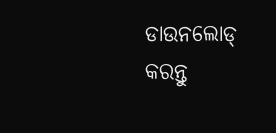ଡାଉନଲୋଡ୍ କରନ୍ତୁ